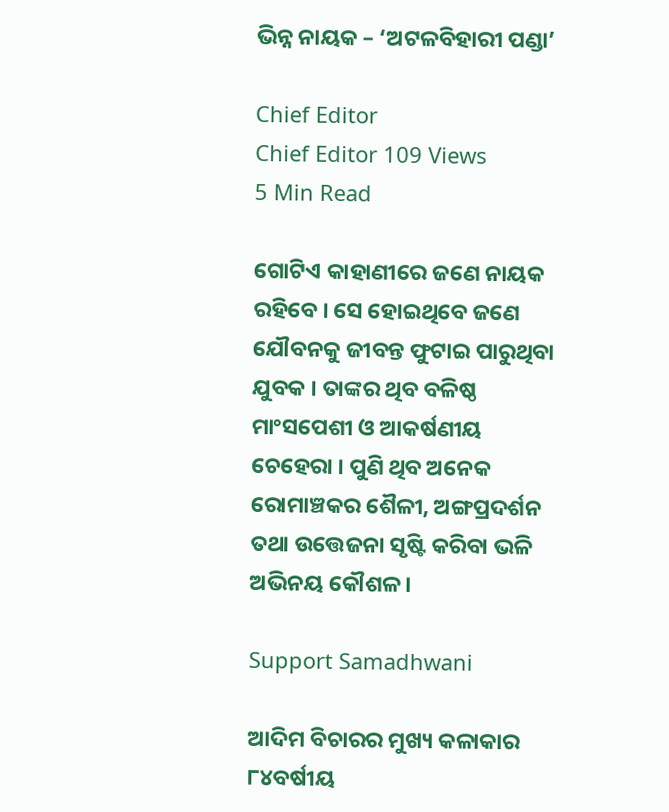ଭିନ୍ନ ନାୟକ – ‘ଅଟଳବିହାରୀ ପଣ୍ଡା’

Chief Editor
Chief Editor 109 Views
5 Min Read

ଗୋଟିଏ କାହାଣୀରେ ଜଣେ ନାୟକ ରହିବେ । ସେ ହୋଇଥିବେ ଜଣେ ଯୌବନକୁ ଜୀବନ୍ତ ଫୁଟାଇ ପାରୁଥିବା ଯୁବକ । ତାଙ୍କର ଥିବ ବଳିଷ୍ଠ ମାଂସପେଶୀ ଓ ଆକର୍ଷଣୀୟ ଚେହେରା । ପୁଣି ଥିବ ଅନେକ ରୋମାଞ୍ଚକର ଶୈଳୀ, ଅଙ୍ଗପ୍ରଦର୍ଶନ ତଥା ଉତ୍ତେଜନା ସୃଷ୍ଟି କରିବା ଭଳି ଅଭିନୟ କୌଶଳ ।

Support Samadhwani

ଆଦିମ ବିଚାରର ମୁଖ୍ୟ କଳାକାର ୮୪ବର୍ଷୀୟ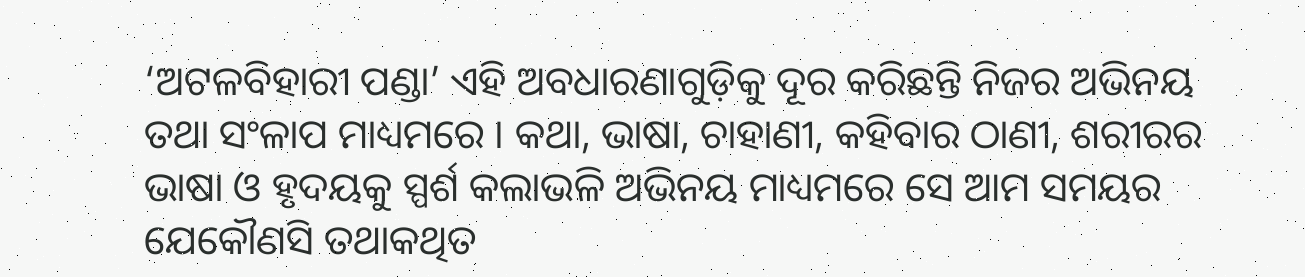‘ଅଟଳବିହାରୀ ପଣ୍ଡା’ ଏହି ଅବଧାରଣାଗୁଡ଼ିକୁ ଦୂର କରିଛନ୍ତି ନିଜର ଅଭିନୟ ତଥା ସଂଳାପ ମାଧ୍ୟମରେ । କଥା, ଭାଷା, ଚାହାଣୀ, କହିବାର ଠାଣୀ, ଶରୀରର ଭାଷା ଓ ହୃଦୟକୁ ସ୍ପର୍ଶ କଲାଭଳି ଅଭିନୟ ମାଧ୍ୟମରେ ସେ ଆମ ସମୟର ଯେକୌଣସି ତଥାକଥିତ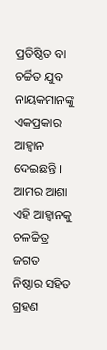ପ୍ରତିଷ୍ଠିତ ବା ଚର୍ଚ୍ଚିତ ଯୁବ ନାୟକମାନଙ୍କୁ ଏକପ୍ରକାର ଆହ୍ୱାନ ଦେଇଛନ୍ତି । ଆମର ଆଶା ଏହି ଆହ୍ୱାନକୁ ଚଳଚ୍ଚିତ୍ର ଜଗତ ନିଷ୍ଠାର ସହିତ ଗ୍ରହଣ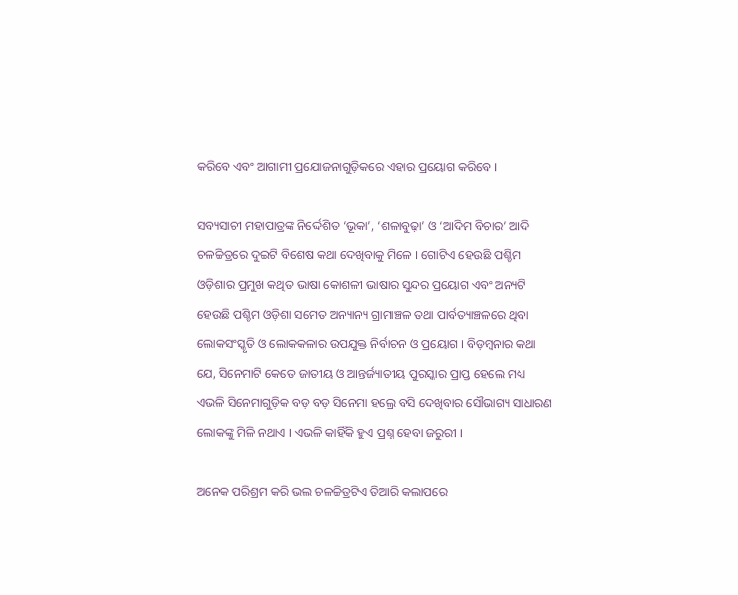କରିବେ ଏବଂ ଆଗାମୀ ପ୍ରଯୋଜନାଗୁଡ଼ିକରେ ଏହାର ପ୍ରୟୋଗ କରିବେ ।

ସବ୍ୟସାଚୀ ମହାପାତ୍ରଙ୍କ ନିର୍ଦ୍ଦେଶିତ ‘ଭୂକା’, ‘ଶଳାବୁଢ଼ା’ ଓ ‘ଆଦିମ ବିଚାର’ ଆଦି ଚଳଚ୍ଚିତ୍ରରେ ଦୁଇଟି ବିଶେଷ କଥା ଦେଖିବାକୁ ମିଳେ । ଗୋଟିଏ ହେଉଛି ପଶ୍ଚିମ ଓଡ଼ିଶାର ପ୍ରମୁଖ କଥିତ ଭାଷା କୋଶଳୀ ଭାଷାର ସୁନ୍ଦର ପ୍ରୟୋଗ ଏବଂ ଅନ୍ୟଟି ହେଉଛି ପଶ୍ଚିମ ଓଡ଼ିଶା ସମେତ ଅନ୍ୟାନ୍ୟ ଗ୍ରାମାଞ୍ଚଳ ତଥା ପାର୍ବତ୍ୟାଞ୍ଚଳରେ ଥିବା ଲୋକସଂସ୍କୃତି ଓ ଲୋକକଳାର ଉପଯୁକ୍ତ ନିର୍ବାଚନ ଓ ପ୍ରୟୋଗ । ବିଡ଼ମ୍ବନାର କଥା ଯେ, ସିନେମାଟି କେତେ ଜାତୀୟ ଓ ଆନ୍ତର୍ଜ୍ୟାତୀୟ ପୁରସ୍କାର ପ୍ରାପ୍ତ ହେଲେ ମଧ୍ୟ ଏଭଳି ସିନେମାଗୁଡ଼ିକ ବଡ଼ ବଡ଼ ସିନେମା ହଲ୍ରେ ବସି ଦେଖିବାର ସୌଭାଗ୍ୟ ସାଧାରଣ ଲୋକଙ୍କୁ ମିଳି ନଥାଏ । ଏଭଳି କାହିଁକି ହୁଏ ପ୍ରଶ୍ନ ହେବା ଜରୁରୀ ।

ଅନେକ ପରିଶ୍ରମ କରି ଭଲ ଚଳଚ୍ଚିତ୍ରଟିଏ ତିଆରି କଲାପରେ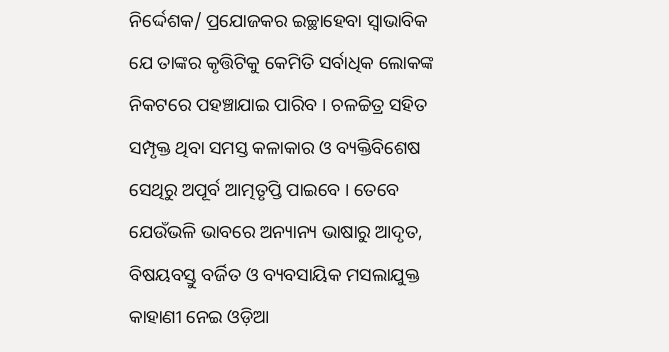ନିର୍ଦ୍ଦେଶକ/ ପ୍ରଯୋଜକର ଇଚ୍ଛାହେବା ସ୍ୱାଭାବିକ ଯେ ତାଙ୍କର କୃତ୍ତିଟିକୁ କେମିତି ସର୍ବାଧିକ ଲୋକଙ୍କ ନିକଟରେ ପହଞ୍ଚାଯାଇ ପାରିବ । ଚଳଚ୍ଚିତ୍ର ସହିତ ସମ୍ପୃକ୍ତ ଥିବା ସମସ୍ତ କଳାକାର ଓ ବ୍ୟକ୍ତିବିଶେଷ ସେଥିରୁ ଅପୂର୍ବ ଆତ୍ମତୃପ୍ତି ପାଇବେ । ତେବେ ଯେଉଁଭଳି ଭାବରେ ଅନ୍ୟାନ୍ୟ ଭାଷାରୁ ଆଦୃତ, ବିଷୟବସ୍ତୁ ବର୍ଜିତ ଓ ବ୍ୟବସାୟିକ ମସଲାଯୁକ୍ତ କାହାଣୀ ନେଇ ଓଡ଼ିଆ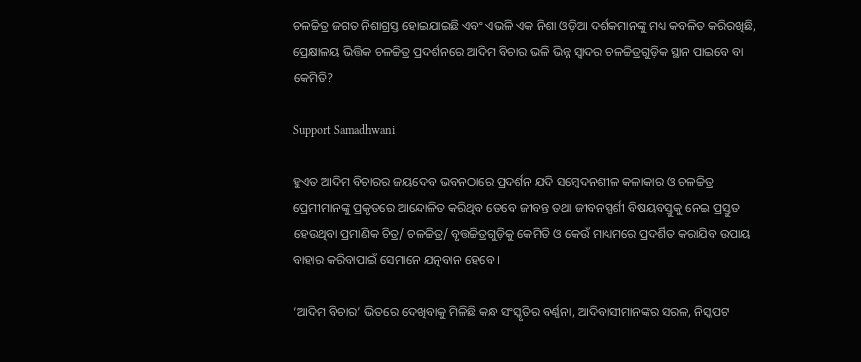ଚଳଚ୍ଚିତ୍ର ଜଗତ ନିଶାଗ୍ରସ୍ତ ହୋଇଯାଇଛି ଏବଂ ଏଭଳି ଏକ ନିଶା ଓଡ଼ିଆ ଦର୍ଶକମାନଙ୍କୁ ମଧ୍ୟ କବଳିତ କରିରଖିଛି, ପ୍ରେକ୍ଷାଳୟ ଭିତ୍ତିକ ଚଳଚ୍ଚିତ୍ର ପ୍ରଦର୍ଶନରେ ଆଦିମ ବିଚାର ଭଳି ଭିନ୍ନ ସ୍ୱାଦର ଚଳଚ୍ଚିତ୍ରଗୁଡ଼ିକ ସ୍ଥାନ ପାଇବେ ବା କେମିତି?

Support Samadhwani

ହୁଏତ ଆଦିମ ବିଚାରର ଜୟଦେବ ଭବନଠାରେ ପ୍ରଦର୍ଶନ ଯଦି ସମ୍ବେଦନଶୀଳ କଳାକାର ଓ ଚଳଚ୍ଚିତ୍ର ପ୍ରେମୀମାନଙ୍କୁ ପ୍ରକୃତରେ ଆନ୍ଦୋଳିତ କରିଥିବ ତେବେ ଜୀବନ୍ତ ତଥା ଜୀବନସ୍ପର୍ଶୀ ବିଷୟବସ୍ତୁକୁ ନେଇ ପ୍ରସ୍ତୁତ ହେଉଥିବା ପ୍ରମାଣିକ ଚିତ୍ର/ ଚଳଚ୍ଚିତ୍ର/ ବୃତ୍ତଚ୍ଚିତ୍ରଗୁଡ଼ିକୁ କେମିତି ଓ କେଉଁ ମାଧ୍ୟମରେ ପ୍ରଦର୍ଶିତ କରାଯିବ ଉପାୟ ବାହାର କରିବାପାଇଁ ସେମାନେ ଯତ୍ନବାନ ହେବେ ।

‘ଆଦିମ ବିଚାର’ ଭିତରେ ଦେଖିବାକୁ ମିଳିଛି କନ୍ଧ ସଂସ୍କୃତିର ବର୍ଣ୍ଣନା, ଆଦିବାସୀମାନଙ୍କର ସରଳ, ନିସ୍କପଟ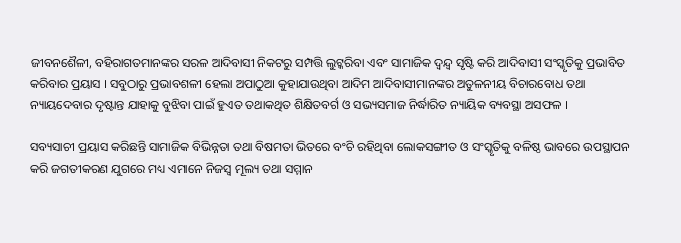ଜୀବନଶୈଳୀ, ବହିରାଗତମାନଙ୍କର ସରଳ ଆଦିବାସୀ ନିକଟରୁ ସମ୍ପତ୍ତି ଲୁଟ୍କରିବା ଏବଂ ସାମାଜିକ ଦ୍ୱନ୍ଦ୍ୱ ସୃଷ୍ଟି କରି ଆଦିବାସୀ ସଂସ୍କୃତିକୁ ପ୍ରଭାବିତ କରିବାର ପ୍ରୟାସ । ସବୁଠାରୁ ପ୍ରଭାବଶଳୀ ହେଲା ଅପାଠୁଆ କୁହାଯାଉଥିବା ଆଦିମ ଆଦିବାସୀମାନଙ୍କର ଅତୁଳନୀୟ ବିଚାରବୋଧ ତଥା ନ୍ୟାୟଦେବାର ଦୃଷ୍ଟାନ୍ତ ଯାହାକୁ ବୁଝିବା ପାଇଁ ହୁଏତ ତଥାକଥିତ ଶିକ୍ଷିତବର୍ଗ ଓ ସଭ୍ୟସମାଜ ନିର୍ଦ୍ଧାରିତ ନ୍ୟାୟିକ ବ୍ୟବସ୍ଥା ଅସଫଳ ।

ସବ୍ୟସାଚୀ ପ୍ରୟାସ କରିଛନ୍ତି ସାମାଜିକ ବିଭିନ୍ନତା ତଥା ବିଷମତା ଭିତରେ ବଂଚି ରହିଥିବା ଲୋକସଙ୍ଗୀତ ଓ ସଂସ୍କୃତିକୁ ବଳିଷ୍ଠ ଭାବରେ ଉପସ୍ଥାପନ କରି ଜଗତୀକରଣ ଯୁଗରେ ମଧ୍ୟ ଏମାନେ ନିଜସ୍ୱ ମୂଲ୍ୟ ତଥା ସମ୍ମାନ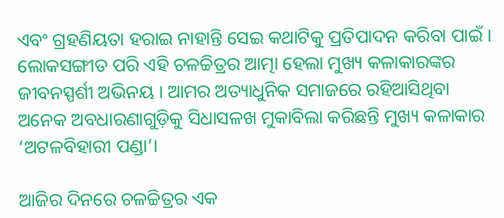ଏବଂ ଗ୍ରହଣିୟତା ହରାଇ ନାହାନ୍ତି ସେଇ କଥାଟିକୁ ପ୍ରତିପାଦନ କରିବା ପାଇଁ । ଲୋକସଙ୍ଗୀତ ପରି ଏହି ଚଳଚ୍ଚିତ୍ରର ଆତ୍ମା ହେଲା ମୁଖ୍ୟ କଳାକାରଙ୍କର ଜୀବନସ୍ପର୍ଶୀ ଅଭିନୟ । ଆମର ଅତ୍ୟାଧୁନିକ ସମାଜରେ ରହିଆସିଥିବା ଅନେକ ଅବଧାରଣାଗୁଡ଼ିକୁ ସିଧାସଳଖ ମୁକାବିଲା କରିଛନ୍ତି ମୁଖ୍ୟ କଳାକାର ‘ଅଟଳବିହାରୀ ପଣ୍ଡା’।

ଆଜିର ଦିନରେ ଚଳଚ୍ଚିତ୍ରର ଏକ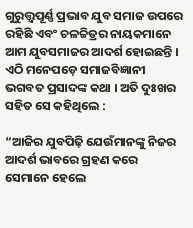ଗୁରୁତ୍ତ୍ୱପୂର୍ଣ୍ଣ ପ୍ରଭାବ ଯୁବ ସମାଜ ଉପରେ ରହିଛି ଏବଂ ଚଳଚ୍ଚିତ୍ରର ନାୟକମାନେ ଆମ ଯୁବସମାଜର ଆଦର୍ଶ ହୋଇଛନ୍ତି । ଏଠି ମନେପଡ଼େ ସମାଜବିଜ୍ଞାନୀ ଭଗବତ ପ୍ରସାଦଙ୍କ କଥା । ଅତି ଦୁଃଖର ସହିତ ସେ କହିଥିଲେ :

“ଆଜିର ଯୁବପିଢ଼ି ଯେଉଁମାନଙ୍କୁ ନିଜର ଆଦର୍ଶ ଭାବରେ ଗ୍ରହଣ କରେ ସେମାନେ ହେଲେ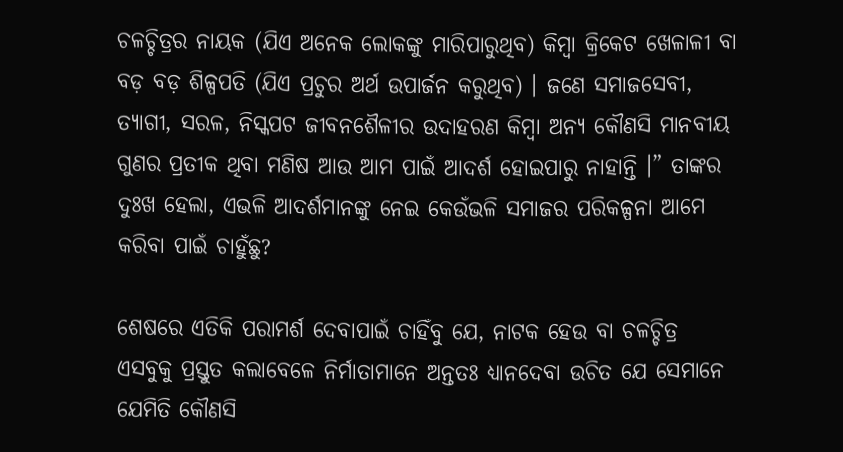ଚଳଚ୍ଚିତ୍ରର ନାୟକ (ଯିଏ ଅନେକ ଲୋକଙ୍କୁ ମାରିପାରୁଥିବ) କିମ୍ବା କ୍ରିକେଟ ଖେଳାଳୀ ବା ବଡ଼ ବଡ଼ ଶିଳ୍ପପତି (ଯିଏ ପ୍ରଚୁର ଅର୍ଥ ଉପାର୍ଜନ କରୁଥିବ) । ଜଣେ ସମାଜସେବୀ, ତ୍ୟାଗୀ, ସରଳ, ନିସ୍କପଟ ଜୀବନଶୈଳୀର ଉଦାହରଣ କିମ୍ବା ଅନ୍ୟ କୌଣସି ମାନବୀୟ ଗୁଣର ପ୍ରତୀକ ଥିବା ମଣିଷ ଆଉ ଆମ ପାଇଁ ଆଦର୍ଶ ହୋଇପାରୁ ନାହାନ୍ତି ।” ତାଙ୍କର ଦୁଃଖ ହେଲା, ଏଭଳି ଆଦର୍ଶମାନଙ୍କୁ ନେଇ କେଉଁଭଳି ସମାଜର ପରିକଳ୍ପନା ଆମେ କରିବା ପାଇଁ ଚାହୁଁଛୁ?

ଶେଷରେ ଏତିକି ପରାମର୍ଶ ଦେବାପାଇଁ ଚାହିଁବୁ ଯେ, ନାଟକ ହେଉ ବା ଚଳଚ୍ଚିତ୍ର ଏସବୁକୁ ପ୍ରସ୍ତୁତ କଲାବେଳେ ନିର୍ମାତାମାନେ ଅନ୍ତତଃ ଧ୍ୟାନଦେବା ଉଚିତ ଯେ ସେମାନେ ଯେମିତି କୌଣସି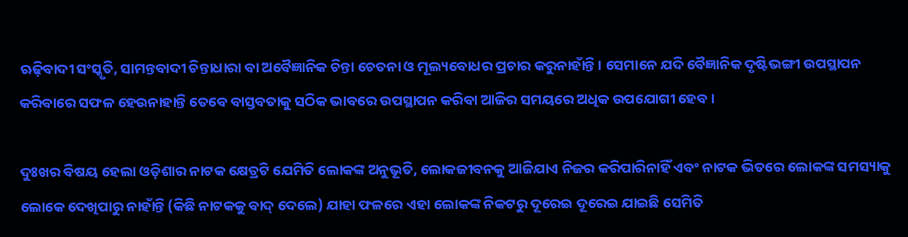ଋଢ଼ିବାଦୀ ସଂସ୍କୃତି, ସାମନ୍ତବାଦୀ ଚିନ୍ତାଧାରା ବା ଅବୈଜ୍ଞାନିକ ଚିନ୍ତା ଚେତନା ଓ ମୂଲ୍ୟବୋଧର ପ୍ରଚାର କରୁନାହାଁନ୍ତି । ସେମାନେ ଯଦି ବୈଜ୍ଞାନିକ ଦୃଷ୍ଟିଭଙ୍ଗୀ ଉପସ୍ଥାପନ କରିବାରେ ସଫଳ ହେଉନାହାନ୍ତି ତେବେ ବାସ୍ତବତାକୁ ସଠିକ ଭାବରେ ଉପସ୍ଥାପନ କରିବା ଆଜିର ସମୟରେ ଅଧିକ ଉପଯୋଗୀ ହେବ ।

ଦୁଃଖର ବିଷୟ ହେଲା ଓଡ଼ିଶାର ନାଟକ କ୍ଷେତ୍ରଟି ଯେମିତି ଲୋକଙ୍କ ଅନୁଭୂତି, ଲୋକଜୀବନକୁ ଆଜିଯାଏ ନିଜର କରିପାରିନାହିଁ ଏବଂ ନାଟକ ଭିତରେ ଲୋକଙ୍କ ସମସ୍ୟାକୁ ଲୋକେ ଦେଖିପାରୁ ନାହାଁନ୍ତି (କିଛି ନାଟକକୁ ବାଦ୍ ଦେଲେ) ଯାହା ଫଳରେ ଏହା ଲୋକଙ୍କ ନିକଟରୁ ଦୂରେଇ ଦୂରେଇ ଯାଇଛି ସେମିତି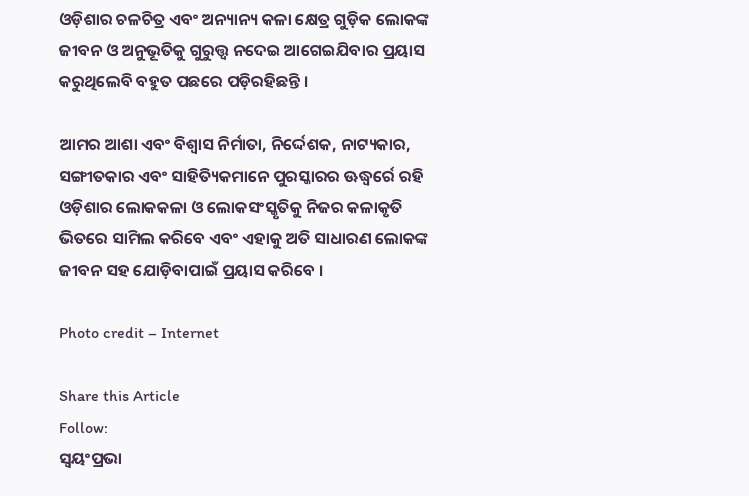ଓଡ଼ିଶାର ଚଳଚିତ୍ର ଏବଂ ଅନ୍ୟାନ୍ୟ କଳା କ୍ଷେତ୍ର ଗୁଡ଼ିକ ଲୋକଙ୍କ ଜୀବନ ଓ ଅନୁଭୂତିକୁ ଗୁରୁତ୍ତ୍ୱ ନଦେଇ ଆଗେଇଯିବାର ପ୍ରୟାସ କରୁଥିଲେବି ବହୁତ ପଛରେ ପଡ଼ିରହିଛନ୍ତି ।

ଆମର ଆଶା ଏବଂ ବିଶ୍ୱାସ ନିର୍ମାତା, ନିର୍ଦ୍ଦେଶକ, ନାଟ୍ୟକାର, ସଙ୍ଗୀତକାର ଏବଂ ସାହିତ୍ୟିକମାନେ ପୁରସ୍କାରର ଊଦ୍ଧ୍ୱର୍ରେ ରହି ଓଡ଼ିଶାର ଲୋକକଳା ଓ ଲୋକସଂସ୍କୃତିକୁ ନିଜର କଳାକୃତି ଭିତରେ ସାମିଲ କରିବେ ଏବଂ ଏହାକୁ ଅତି ସାଧାରଣ ଲୋକଙ୍କ ଜୀବନ ସହ ଯୋଡ଼ିବାପାଇଁ ପ୍ରୟାସ କରିବେ ।

Photo credit – Internet

Share this Article
Follow:
ସ୍ଵୟଂପ୍ରଭା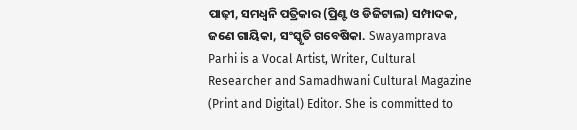ପାଢ଼ୀ, ସମଧ୍ୱନି ପତ୍ରିକାର (ପ୍ରିଣ୍ଟ ଓ ଡିଜିଟାଲ) ସମ୍ପାଦକ, ଜଣେ ଗାୟିକା, ସଂସ୍କୃତି ଗବେଷିକା. Swayamprava Parhi is a Vocal Artist, Writer, Cultural Researcher and Samadhwani Cultural Magazine (Print and Digital) Editor. She is committed to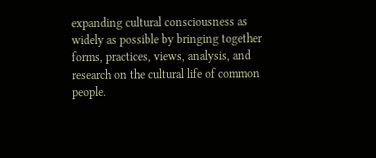expanding cultural consciousness as widely as possible by bringing together forms, practices, views, analysis, and research on the cultural life of common people.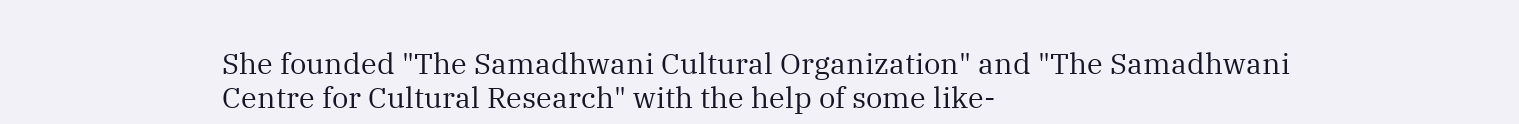She founded "The Samadhwani Cultural Organization" and "The Samadhwani Centre for Cultural Research" with the help of some like-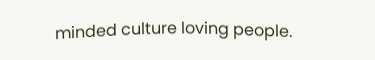minded culture loving people.